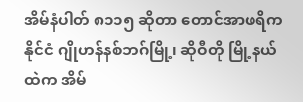အိမ်နံပါတ် ၈၁၁၅ ဆိုတာ တောင်အာဖရိကနိုင်ငံ ဂျိုဟန်နစ်ဘဂ်မြို့၊ ဆိုဝီတို မြို့နယ်ထဲက အိမ်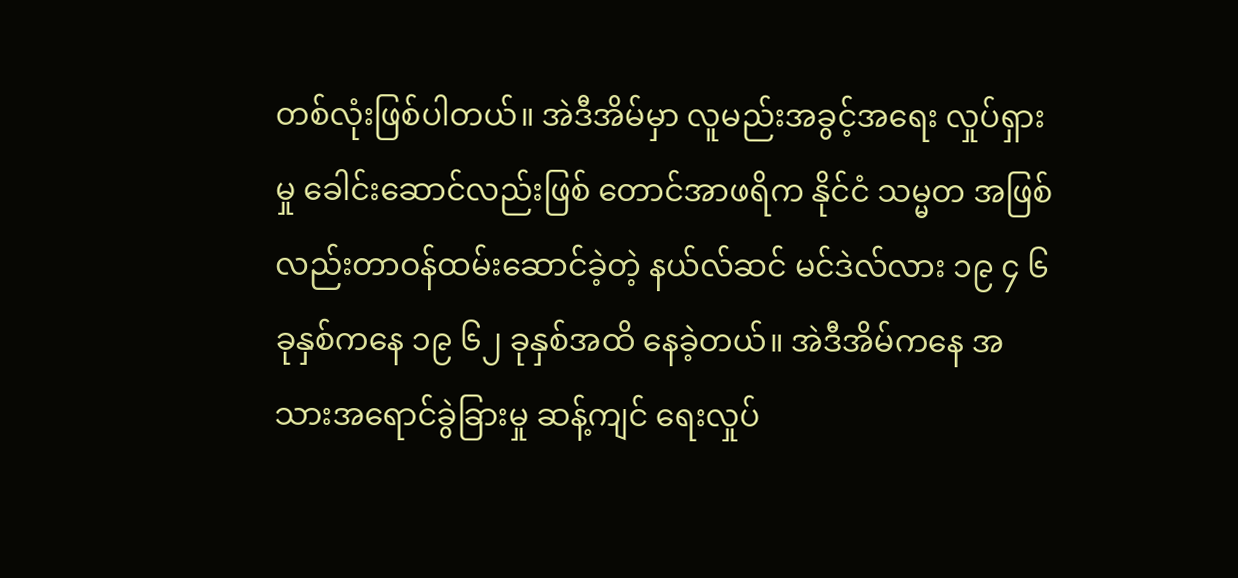တစ်လုံးဖြစ်ပါတယ်။ အဲဒီအိမ်မှာ လူမည်းအခွင့်အရေး လှုပ်ရှားမှု ခေါင်းဆောင်လည်းဖြစ် တောင်အာဖရိက နိုင်ငံ သမ္မတ အဖြစ်လည်းတာဝန်ထမ်းဆောင်ခဲ့တဲ့ နယ်လ်ဆင် မင်ဒဲလ်လား ၁၉ ၄ ၆ ခုနှစ်ကနေ ၁၉ ၆၂ ခုနှစ်အထိ နေခဲ့တယ်။ အဲဒီအိမ်ကနေ အသားအရောင်ခွဲခြားမှု ဆန့်ကျင် ရေးလှုပ်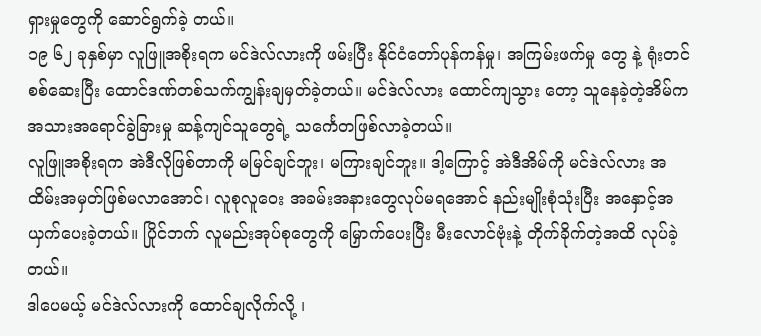ရှားမှုတွေကို ဆောင်ရွက်ခဲ့ တယ်။
၁၉ ၆၂ ခုနှစ်မှာ လူဖြူအစိုးရက မင်ဒဲလ်လားကို ဖမ်းပြီး နိုင်ငံတော်ပုန်ကန်မှု၊ အကြမ်းဖက်မှု တွေ နဲ့ ရုံးတင်စစ်ဆေးပြီး ထောင်ဒဏ်တစ်သက်ကျွန်းချမှတ်ခဲ့တယ်။ မင်ဒဲလ်လား ထောင်ကျသွား တော့ သူနေခဲ့တဲ့အိမ်က အသားအရောင်ခွဲခြားမှု ဆန့်ကျင်သူတွေရဲ့ သင်္ကေတဖြစ်လာခဲ့တယ်။
လူဖြူအစိုးရက အဲဒီလိုဖြစ်တာကို မမြင်ချင်ဘူး၊ မကြားချင်ဘူး။ ဒါ့ကြောင့် အဲဒီအိမ်ကို မင်ဒဲလ်လား အထိမ်းအမှတ်ဖြစ်မလာအောင်၊ လူစုလူဝေး အခမ်းအနားတွေလုပ်မရအောင် နည်းမျိုးစုံသုံးပြီး အနှောင့်အယှက်ပေးခဲ့တယ်။ ပြိုင်ဘက် လူမည်းအုပ်စုတွေကို မြှောက်ပေးပြီး မီးလောင်ဗုံးနဲ့ တိုက်ခိုက်တဲ့အထိ လုပ်ခဲ့တယ်။
ဒါပေမယ့် မင်ဒဲလ်လားကို ထောင်ချလိုက်လို့ ၊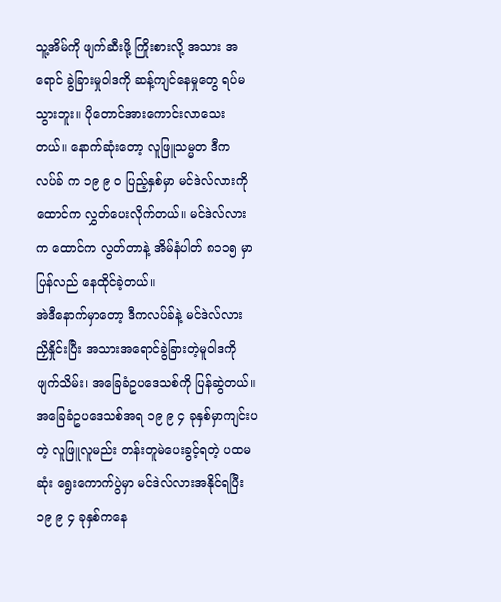သူ့အိမ်ကို ဖျက်ဆီးဖို့ ကြိုးစားလို့ အသား အရောင် ခွဲခြားမှုဝါဒကို ဆန့်ကျင်နေမှုတွေ ရပ်မသွားဘူး။ ပိုတောင်အားကောင်းလာသေး တယ်။ နောက်ဆုံးတော့ လူဖြူသမ္မတ ဒီကလပ်ခ် က ၁၉ ၉ ၀ ပြည့်နှစ်မှာ မင်ဒဲလ်လားကို ထောင်က လွှတ်ပေးလိုက်တယ်။ မင်ဒဲလ်လားက ထောင်က လွတ်တာနဲ့ အိမ်နံပါတ် ၈၁၁၅ မှာ ပြန်လည် နေထိုင်ခဲ့တယ်။
အဲဒီနောက်မှာတော့ ဒီကလပ်ခ်နဲ့ မင်ဒဲလ်လား ညှိနှိုင်းပြီး အသားအရောင်ခွဲခြားတဲ့မူဝါဒကို ဖျက်သိမ်း၊ အခြေခံဥပဒေသစ်ကို ပြန်ဆွဲတယ်။ အခြေခံဥပဒေသစ်အရ ၁၉ ၉ ၄ ခုနှစ်မှာကျင်းပတဲ့ လူဖြူလူမည်း တန်းတူမဲပေးခွင့်ရတဲ့ ပထမဆုံး ရွေးကောက်ပွဲမှာ မင်ဒဲလ်လားအနိုင်ရပြီး ၁၉ ၉ ၄ ခုနှစ်ကနေ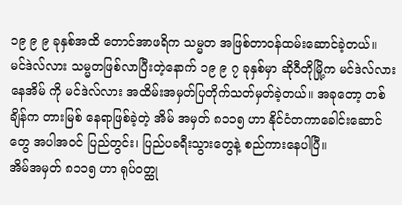၁၉ ၉ ၉ ခုနှစ်အထိ တောင်အာဖရိက သမ္မတ အဖြစ်တာဝန်ထမ်းဆောင်ခဲ့တယ်။
မင်ဒဲလ်လား သမ္မတဖြစ်လာပြီးတဲ့နောက် ၁၉ ၉ ၇ ခုနှစ်မှာ ဆိုဝီတိုမြို့က မင်ဒဲလ်လားနေအိမ် ကို မင်ဒဲလ်လား အထိမ်းအမှတ်ပြတိုက်သတ်မှတ်ခဲ့တယ်။ အခုတော့ တစ်ချိန်က တားမြစ် နေရာဖြစ်ခဲ့တဲ့ အိမ် အမှတ် ၈၁၁၅ ဟာ နိုင်ငံတကာခေါင်းဆောင်တွေ အပါအဝင် ပြည်တွင်း၊ ပြည်ပခရီးသွားတွေနဲ့ စည်ကားနေပါပြီ။
အိမ်အမှတ် ၈၁၁၅ ဟာ ရုပ်ဝတ္ထု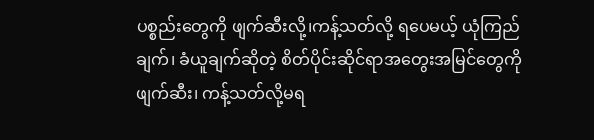ပစ္စည်းတွေကို ဖျက်ဆီးလို့၊ကန့်သတ်လို့ ရပေမယ့် ယုံကြည် ချက်၊ ခံယူချက်ဆိုတဲ့ စိတ်ပိုင်းဆိုင်ရာအတွေးအမြင်တွေကို ဖျက်ဆီး၊ ကန့်သတ်လို့မရ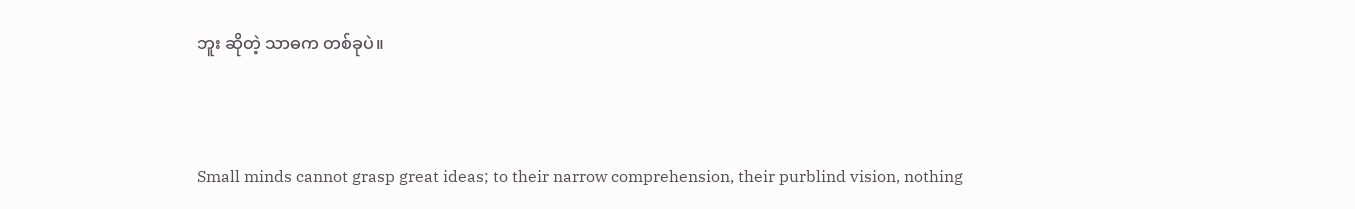ဘူး ဆိုတဲ့ သာဓက တစ်ခုပဲ။



Small minds cannot grasp great ideas; to their narrow comprehension, their purblind vision, nothing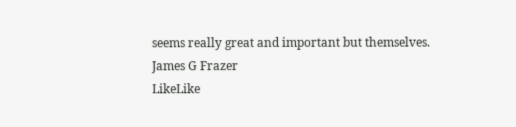seems really great and important but themselves.
James G Frazer
LikeLike